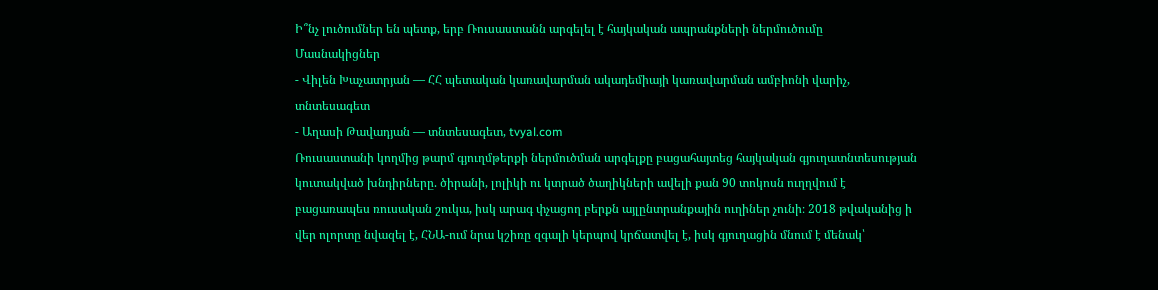Ի՞նչ լուծումներ են պետք, երբ Ռուսաստանն արգելել է հայկական ապրանքների ներմուծումը
Մասնակիցներ
- Վիլեն Խաչատրյան — ՀՀ պետական կառավարման ակադեմիայի կառավարման ամբիոնի վարիչ, տնտեսագետ
- Աղասի Թավադյան — տնտեսագետ, tvyal.com
Ռուսաստանի կողմից թարմ գյուղմթերքի ներմուծման արգելքը բացահայտեց հայկական գյուղատնտեսության կուտակված խնդիրները. ծիրանի, լոլիկի ու կտրած ծաղիկների ավելի քան 90 տոկոսն ուղղվում է բացառապես ռուսական շուկա, իսկ արագ փչացող բերքն այլընտրանքային ուղիներ չունի։ 2018 թվականից ի վեր ոլորտը նվազել է, ՀՆԱ-ում նրա կշիռը զգալի կերպով կրճատվել է, իսկ գյուղացին մնում է մենակ՝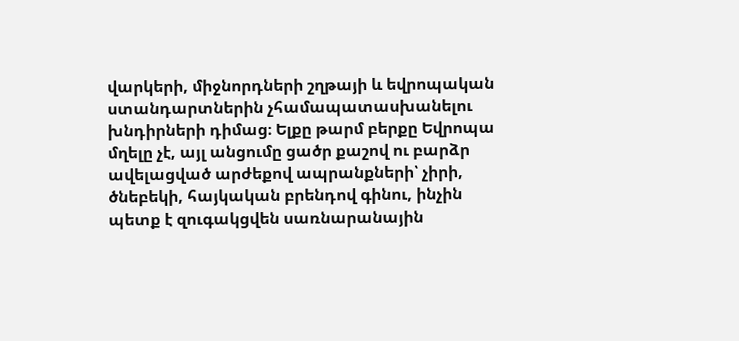վարկերի, միջնորդների շղթայի և եվրոպական ստանդարտներին չհամապատասխանելու խնդիրների դիմաց։ Ելքը թարմ բերքը Եվրոպա մղելը չէ, այլ անցումը ցածր քաշով ու բարձր ավելացված արժեքով ապրանքների՝ չիրի, ծնեբեկի, հայկական բրենդով գինու, ինչին պետք է զուգակցվեն սառնարանային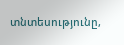տնտեսությունը,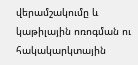վերամշակումը և կաթիլային ոռոգման ու հակակարկտային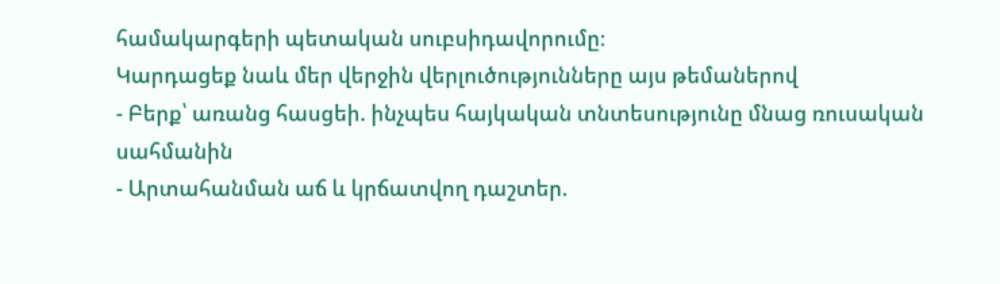համակարգերի պետական սուբսիդավորումը։
Կարդացեք նաև մեր վերջին վերլուծությունները այս թեմաներով
- Բերք՝ առանց հասցեի. ինչպես հայկական տնտեսությունը մնաց ռուսական սահմանին
- Արտահանման աճ և կրճատվող դաշտեր.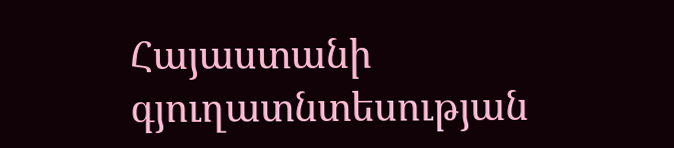Հայաստանի գյուղատնտեսության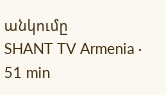անկումը
SHANT TV Armenia · 51 min